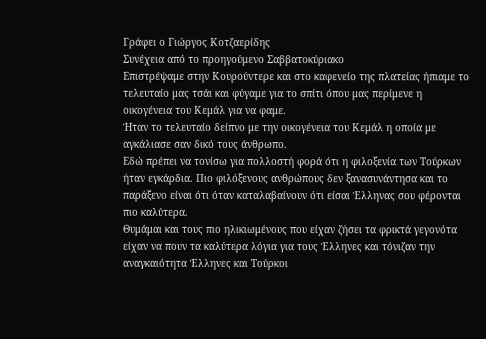Γράφει ο Γιώργος Κοτζαερίδης
Συνέχεια από το προηγούμενο Σαββατοκύριακο
Επιστρέψαμε στην Κουρούντερε και στο καφενείο της πλατείας ήπιαμε το τελευταίο μας τσάι και φύγαμε για το σπίτι όπου μας περίμενε η οικογένεια του Κεμάλ για να φαμε.
Ήταν το τελευταίο δείπνο με την οικογένεια του Κεμάλ η οποία με αγκάλιασε σαν δικό τους άνθρωπο.
Εδώ πρέπει να τονίσω για πολλοστή φορά ότι η φιλοξενία των Τούρκων ήταν εγκάρδια. Πιο φιλόξενους ανθρώπους δεν ξανασυνάντησα και το παράξενο είναι ότι όταν καταλαβαίνουν ότι είσαι Έλληνας σου φέρονται πιο καλύτερα.
Θυμάμαι και τους πιο ηλικιωμένους που είχαν ζήσει τα φρικτά γεγονότα είχαν να πουν τα καλύτερα λόγια για τους Έλληνες και τόνιζαν την αναγκαιότητα Έλληνες και Τούρκοι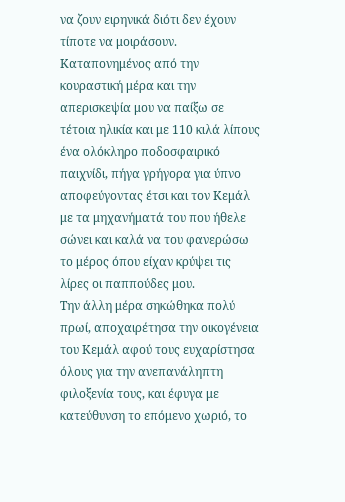να ζουν ειρηνικά διότι δεν έχουν τίποτε να μοιράσουν.
Καταπονημένος από την κουραστική μέρα και την απερισκεψία μου να παίξω σε τέτοια ηλικία και με 110 κιλά λίπους ένα ολόκληρο ποδοσφαιρικό παιχνίδι, πήγα γρήγορα για ύπνο αποφεύγοντας έτσι και τον Κεμάλ με τα μηχανήματά του που ήθελε σώνει και καλά να του φανερώσω το μέρος όπου είχαν κρύψει τις λίρες οι παππούδες μου.
Την άλλη μέρα σηκώθηκα πολύ πρωί, αποχαιρέτησα την οικογένεια του Κεμάλ αφού τους ευχαρίστησα όλους για την ανεπανάληπτη φιλοξενία τους, και έφυγα με κατεύθυνση το επόμενο χωριό, το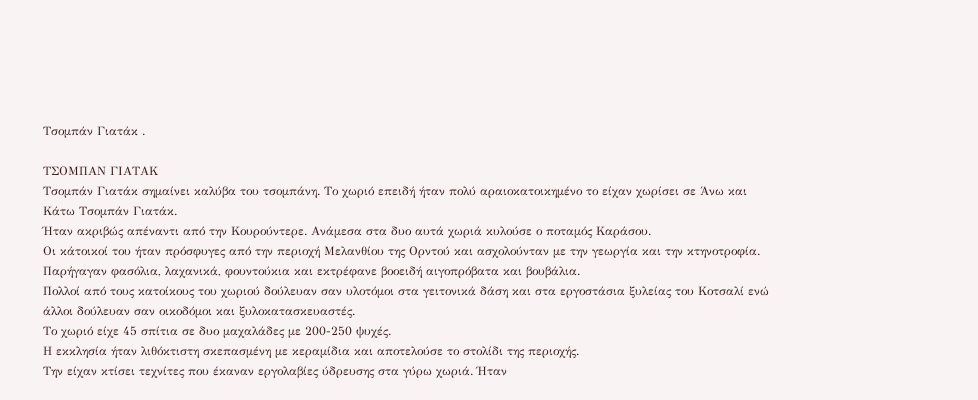Τσομπάν Γιατάκ .

TΣΟΜΠΑΝ ΓΙΑΤΑΚ
Τσομπάν Γιατάκ σημαίνει καλύβα του τσομπάνη. Το χωριό επειδή ήταν πολύ αραιοκατοικημένο το είχαν χωρίσει σε Άνω και Κάτω Τσομπάν Γιατάκ.
Ήταν ακριβώς απέναντι από την Κουρούντερε. Ανάμεσα στα δυο αυτά χωριά κυλούσε ο ποταμός Καράσου.
Οι κάτοικοί του ήταν πρόσφυγες από την περιοχή Μελανθίου της Ορντού και ασχολούνταν με την γεωργία και την κτηνοτροφία. Παρήγαγαν φασόλια, λαχανικά, φουντούκια και εκτρέφανε βοοειδή αιγοπρόβατα και βουβάλια.
Πολλοί από τους κατοίκους του χωριού δούλευαν σαν υλοτόμοι στα γειτονικά δάση και στα εργοστάσια ξυλείας του Κοτσαλί ενώ άλλοι δούλευαν σαν οικοδόμοι και ξυλοκατασκευαστές.
Το χωριό είχε 45 σπίτια σε δυο μαχαλάδες με 200-250 ψυχές.
Η εκκλησία ήταν λιθόκτιστη σκεπασμένη με κεραμίδια και αποτελούσε το στολίδι της περιοχής.
Την είχαν κτίσει τεχνίτες που έκαναν εργολαβίες ύδρευσης στα γύρω χωριά. Ήταν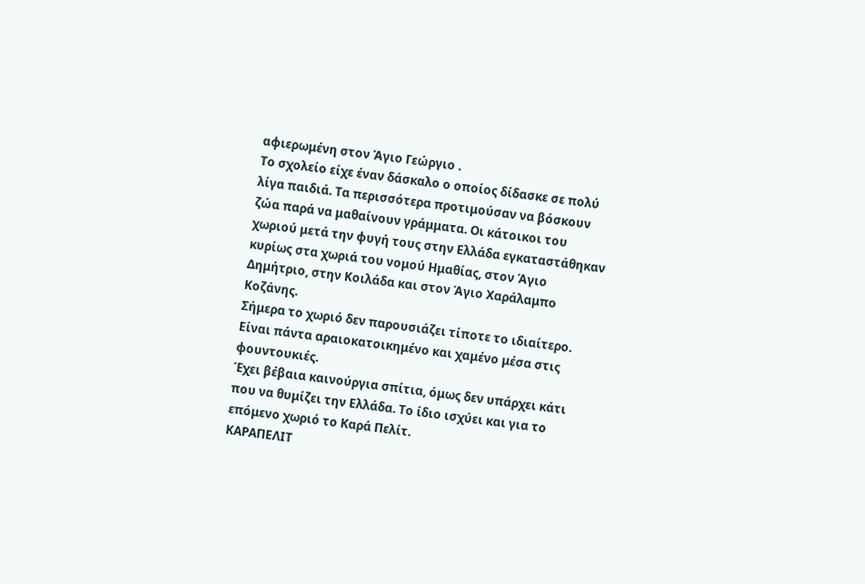αφιερωμένη στον Άγιο Γεώργιο .
Το σχολείο είχε έναν δάσκαλο ο οποίος δίδασκε σε πολύ λίγα παιδιά. Τα περισσότερα προτιμούσαν να βόσκουν ζώα παρά να μαθαίνουν γράμματα. Οι κάτοικοι του χωριού μετά την φυγή τους στην Ελλάδα εγκαταστάθηκαν κυρίως στα χωριά του νομού Ημαθίας, στον Άγιο Δημήτριο, στην Κοιλάδα και στον Άγιο Χαράλαμπο Κοζάνης.
Σήμερα το χωριό δεν παρουσιάζει τίποτε το ιδιαίτερο. Είναι πάντα αραιοκατοικημένο και χαμένο μέσα στις φουντουκιές.
Έχει βέβαια καινούργια σπίτια, όμως δεν υπάρχει κάτι που να θυμίζει την Ελλάδα. Το ίδιο ισχύει και για το επόμενο χωριό το Καρά Πελίτ.
ΚΑΡΑΠΕΛΙΤ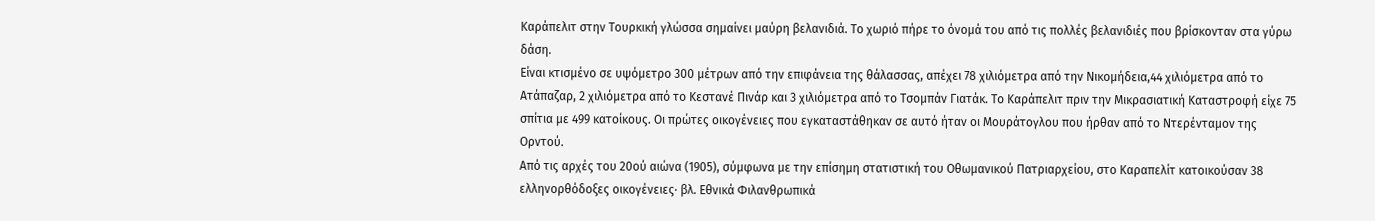Καράπελιτ στην Τουρκική γλώσσα σημαίνει μαύρη βελανιδιά. Το χωριό πήρε το όνομά του από τις πολλές βελανιδιές που βρίσκονταν στα γύρω δάση.
Είναι κτισμένο σε υψόμετρο 300 μέτρων από την επιφάνεια της θάλασσας, απέχει 78 χιλιόμετρα από την Νικομήδεια,44 χιλιόμετρα από το Ατάπαζαρ, 2 χιλιόμετρα από το Κεστανέ Πινάρ και 3 χιλιόμετρα από το Τσομπάν Γιατάκ. Το Καράπελιτ πριν την Μικρασιατική Καταστροφή είχε 75 σπίτια με 499 κατοίκους. Οι πρώτες οικογένειες που εγκαταστάθηκαν σε αυτό ήταν οι Μουράτογλου που ήρθαν από το Ντερένταμον της Ορντού.
Από τις αρχές του 20ού αιώνα (1905), σύμφωνα με την επίσημη στατιστική του Οθωμανικού Πατριαρχείου, στο Καραπελίτ κατοικούσαν 38 ελληνορθόδοξες οικογένειες· βλ. Εθνικά Φιλανθρωπικά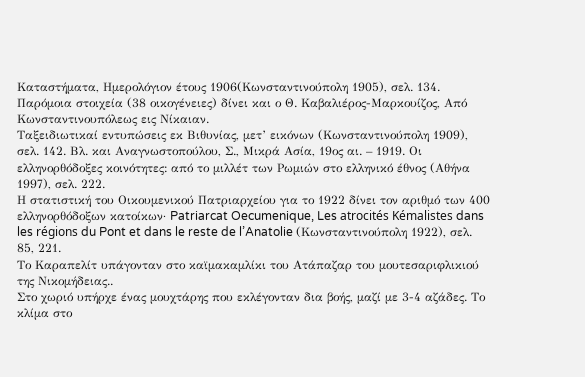Καταστήματα, Ημερολόγιον έτους 1906(Κωνσταντινούπολη 1905), σελ. 134.
Παρόμοια στοιχεία (38 οικογένειες) δίνει και ο Θ. Καβαλιέρος-Μαρκουίζος, Από Κωνσταντινουπόλεως εις Νίκαιαν.
Ταξειδιωτικαί εντυπώσεις εκ Βιθυνίας, μετ’ εικόνων (Κωνσταντινούπολη 1909), σελ. 142. Βλ. και Αναγνωστοπούλου, Σ., Μικρά Ασία, 19ος αι. – 1919. Οι ελληνορθόδοξες κοινότητες: από το μιλλέτ των Ρωμιών στο ελληνικό έθνος (Αθήνα 1997), σελ. 222.
Η στατιστική του Οικουμενικού Πατριαρχείου για το 1922 δίνει τον αριθμό των 400 ελληνορθόδοξων κατοίκων· Patriarcat Oecumenique, Les atrocités Kémalistes dans les régions du Pont et dans le reste de l’Anatolie (Κωνσταντινούπολη 1922), σελ. 85, 221.
Το Καραπελίτ υπάγονταν στο καϊμακαμλίκι του Ατάπαζαρ του μουτεσαριφλικιού της Νικομήδειας..
Στο χωριό υπήρχε ένας μουχτάρης που εκλέγονταν δια βοής, μαζί με 3-4 αζάδες. Το κλίμα στο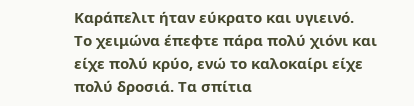Καράπελιτ ήταν εύκρατο και υγιεινό.
Το χειμώνα έπεφτε πάρα πολύ χιόνι και είχε πολύ κρύο, ενώ το καλοκαίρι είχε πολύ δροσιά. Τα σπίτια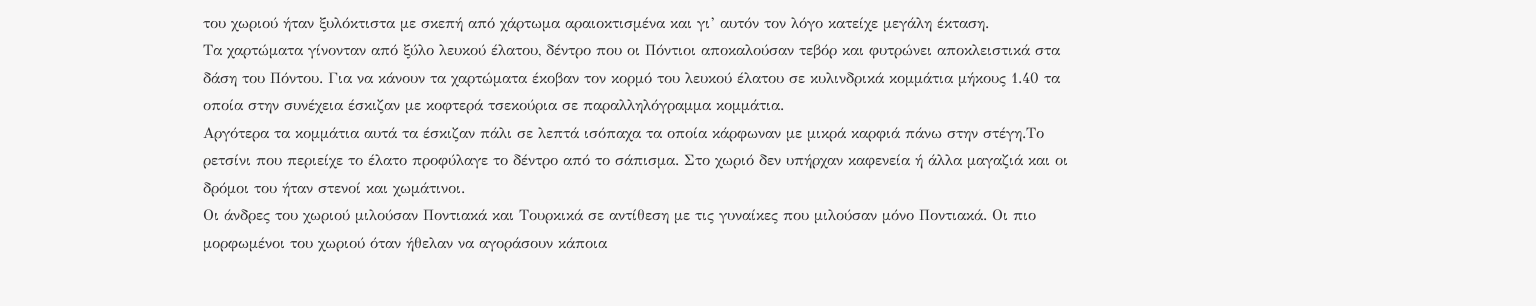του χωριού ήταν ξυλόκτιστα με σκεπή από χάρτωμα αραιοκτισμένα και γι’ αυτόν τον λόγο κατείχε μεγάλη έκταση.
Τα χαρτώματα γίνονταν από ξύλο λευκού έλατου, δέντρο που οι Πόντιοι αποκαλούσαν τεβόρ και φυτρώνει αποκλειστικά στα δάση του Πόντου. Για να κάνουν τα χαρτώματα έκοβαν τον κορμό του λευκού έλατου σε κυλινδρικά κομμάτια μήκους 1.40 τα οποία στην συνέχεια έσκιζαν με κοφτερά τσεκούρια σε παραλληλόγραμμα κομμάτια.
Αργότερα τα κομμάτια αυτά τα έσκιζαν πάλι σε λεπτά ισόπαχα τα οποία κάρφωναν με μικρά καρφιά πάνω στην στέγη.Το ρετσίνι που περιείχε το έλατο προφύλαγε το δέντρο από το σάπισμα. Στο χωριό δεν υπήρχαν καφενεία ή άλλα μαγαζιά και οι δρόμοι του ήταν στενοί και χωμάτινοι.
Οι άνδρες του χωριού μιλούσαν Ποντιακά και Τουρκικά σε αντίθεση με τις γυναίκες που μιλούσαν μόνο Ποντιακά. Οι πιο μορφωμένοι του χωριού όταν ήθελαν να αγοράσουν κάποια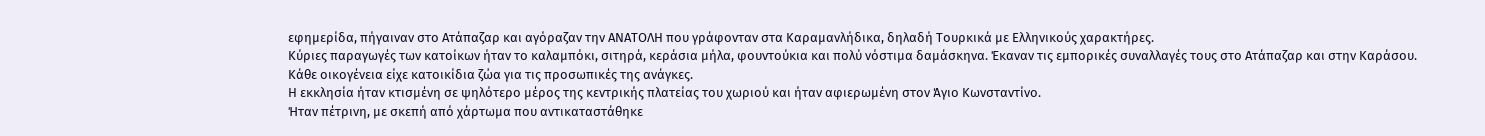εφημερίδα, πήγαιναν στο Ατάπαζαρ και αγόραζαν την ΑΝΑΤΟΛΗ που γράφονταν στα Καραμανλήδικα, δηλαδή Τουρκικά με Ελληνικούς χαρακτήρες.
Κύριες παραγωγές των κατοίκων ήταν το καλαμπόκι, σιτηρά, κεράσια μήλα, φουντούκια και πολύ νόστιμα δαμάσκηνα. Έκαναν τις εμπορικές συναλλαγές τους στο Ατάπαζαρ και στην Καράσου.
Κάθε οικογένεια είχε κατοικίδια ζώα για τις προσωπικές της ανάγκες.
Η εκκλησία ήταν κτισμένη σε ψηλότερο μέρος της κεντρικής πλατείας του χωριού και ήταν αφιερωμένη στον Άγιο Κωνσταντίνο.
Ήταν πέτρινη, με σκεπή από χάρτωμα που αντικαταστάθηκε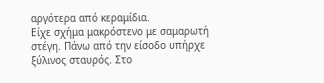αργότερα από κεραμίδια.
Είχε σχήμα μακρόστενο με σαμαρωτή στέγη. Πάνω από την είσοδο υπήρχε ξύλινος σταυρός. Στο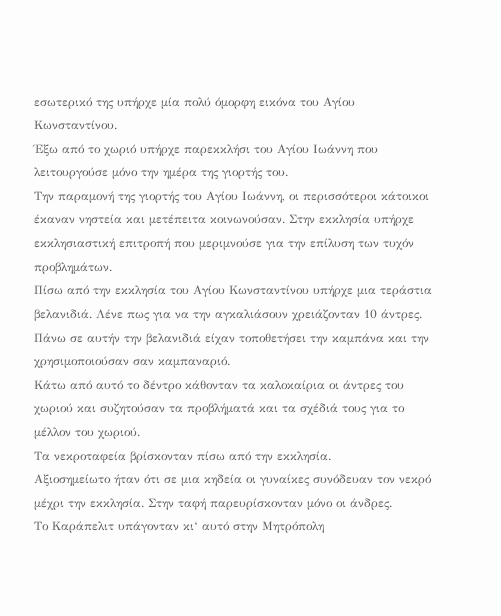εσωτερικό της υπήρχε μία πολύ όμορφη εικόνα του Αγίου Κωνσταντίνου.
Έξω από το χωριό υπήρχε παρεκκλήσι του Αγίου Ιωάννη που λειτουργούσε μόνο την ημέρα της γιορτής του.
Την παραμονή της γιορτής του Αγίου Ιωάννη, οι περισσότεροι κάτοικοι έκαναν νηστεία και μετέπειτα κοινωνούσαν. Στην εκκλησία υπήρχε εκκλησιαστική επιτροπή που μεριμνούσε για την επίλυση των τυχόν προβλημάτων.
Πίσω από την εκκλησία του Αγίου Κωνσταντίνου υπήρχε μια τεράστια βελανιδιά. Λένε πως για να την αγκαλιάσουν χρειάζονταν 10 άντρες.
Πάνω σε αυτήν την βελανιδιά είχαν τοποθετήσει την καμπάνα και την χρησιμοποιούσαν σαν καμπαναριό.
Κάτω από αυτό το δέντρο κάθονταν τα καλοκαίρια οι άντρες του χωριού και συζητούσαν τα προβλήματά και τα σχέδιά τους για το μέλλον του χωριού.
Τα νεκροταφεία βρίσκονταν πίσω από την εκκλησία.
Αξιοσημείωτο ήταν ότι σε μια κηδεία οι γυναίκες συνόδευαν τον νεκρό μέχρι την εκκλησία. Στην ταφή παρευρίσκονταν μόνο οι άνδρες.
Το Kαράπελιτ υπάγονταν κι‘ αυτό στην Μητρόπολη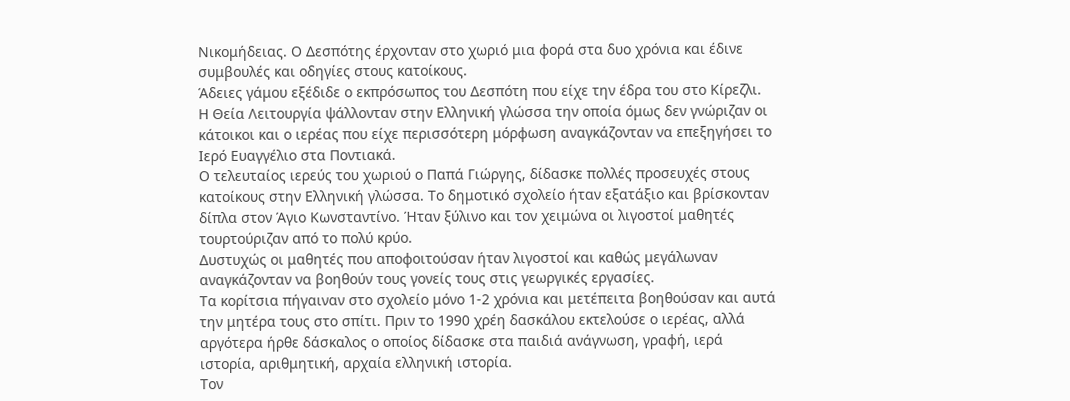Νικομήδειας. Ο Δεσπότης έρχονταν στο χωριό μια φορά στα δυο χρόνια και έδινε συμβουλές και οδηγίες στους κατοίκους.
Άδειες γάμου εξέδιδε ο εκπρόσωπος του Δεσπότη που είχε την έδρα του στο Κίρεζλι.
Η Θεία Λειτουργία ψάλλονταν στην Ελληνική γλώσσα την οποία όμως δεν γνώριζαν οι κάτοικοι και ο ιερέας που είχε περισσότερη μόρφωση αναγκάζονταν να επεξηγήσει το Ιερό Ευαγγέλιο στα Ποντιακά.
Ο τελευταίος ιερεύς του χωριού ο Παπά Γιώργης, δίδασκε πολλές προσευχές στους κατοίκους στην Ελληνική γλώσσα. Το δημοτικό σχολείο ήταν εξατάξιο και βρίσκονταν δίπλα στον Άγιο Κωνσταντίνο. Ήταν ξύλινο και τον χειμώνα οι λιγοστοί μαθητές τουρτούριζαν από το πολύ κρύο.
Δυστυχώς οι μαθητές που αποφοιτούσαν ήταν λιγοστοί και καθώς μεγάλωναν αναγκάζονταν να βοηθούν τους γονείς τους στις γεωργικές εργασίες.
Τα κορίτσια πήγαιναν στο σχολείο μόνο 1-2 χρόνια και μετέπειτα βοηθούσαν και αυτά την μητέρα τους στο σπίτι. Πριν το 1990 χρέη δασκάλου εκτελούσε ο ιερέας, αλλά αργότερα ήρθε δάσκαλος ο οποίος δίδασκε στα παιδιά ανάγνωση, γραφή, ιερά ιστορία, αριθμητική, αρχαία ελληνική ιστορία.
Τον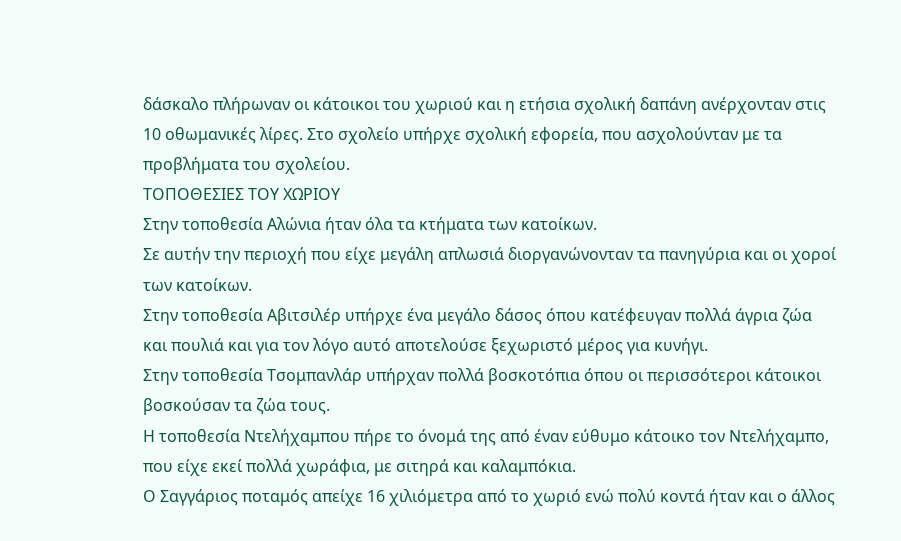δάσκαλο πλήρωναν οι κάτοικοι του χωριού και η ετήσια σχολική δαπάνη ανέρχονταν στις 10 οθωμανικές λίρες. Στο σχολείο υπήρχε σχολική εφορεία, που ασχολούνταν με τα προβλήματα του σχολείου.
ΤΟΠΟΘΕΣΙΕΣ ΤΟΥ ΧΩΡΙΟΥ
Στην τοποθεσία Αλώνια ήταν όλα τα κτήματα των κατοίκων.
Σε αυτήν την περιοχή που είχε μεγάλη απλωσιά διοργανώνονταν τα πανηγύρια και οι χοροί των κατοίκων.
Στην τοποθεσία Αβιτσιλέρ υπήρχε ένα μεγάλο δάσος όπου κατέφευγαν πολλά άγρια ζώα και πουλιά και για τον λόγο αυτό αποτελούσε ξεχωριστό μέρος για κυνήγι.
Στην τοποθεσία Τσομπανλάρ υπήρχαν πολλά βοσκοτόπια όπου οι περισσότεροι κάτοικοι βοσκούσαν τα ζώα τους.
Η τοποθεσία Ντελήχαμπου πήρε το όνομά της από έναν εύθυμο κάτοικο τον Ντελήχαμπο, που είχε εκεί πολλά χωράφια, με σιτηρά και καλαμπόκια.
Ο Σαγγάριος ποταμός απείχε 16 χιλιόμετρα από το χωριό ενώ πολύ κοντά ήταν και ο άλλος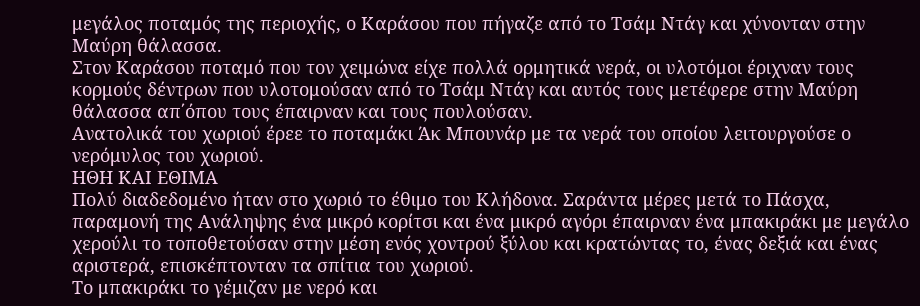μεγάλος ποταμός της περιοχής, ο Καράσου που πήγαζε από το Τσάμ Ντάγ και χύνονταν στην Μαύρη θάλασσα.
Στον Καράσου ποταμό που τον χειμώνα είχε πολλά ορμητικά νερά, οι υλοτόμοι έριχναν τους κορμούς δέντρων που υλοτομούσαν από το Τσάμ Ντάγ και αυτός τους μετέφερε στην Μαύρη θάλασσα απ΄όπου τους έπαιρναν και τους πουλούσαν.
Ανατολικά του χωριού έρεε το ποταμάκι Άκ Μπουνάρ με τα νερά του οποίου λειτουργούσε ο νερόμυλος του χωριού.
ΗΘΗ ΚΑΙ ΕΘΙΜΑ
Πολύ διαδεδομένο ήταν στο χωριό το έθιμο του Κλήδονα. Σαράντα μέρες μετά το Πάσχα, παραμονή της Ανάληψης ένα μικρό κορίτσι και ένα μικρό αγόρι έπαιρναν ένα μπακιράκι με μεγάλο χερούλι το τοποθετούσαν στην μέση ενός χοντρού ξύλου και κρατώντας το, ένας δεξιά και ένας αριστερά, επισκέπτονταν τα σπίτια του χωριού.
Το μπακιράκι το γέμιζαν με νερό και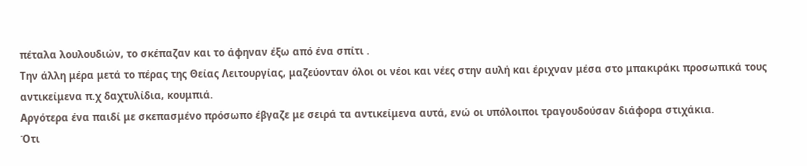πέταλα λουλουδιών, το σκέπαζαν και το άφηναν έξω από ένα σπίτι .
Την άλλη μέρα μετά το πέρας της Θείας Λειτουργίας, μαζεύονταν όλοι οι νέοι και νέες στην αυλή και έριχναν μέσα στο μπακιράκι προσωπικά τους αντικείμενα π.χ δαχτυλίδια, κουμπιά.
Αργότερα ένα παιδί με σκεπασμένο πρόσωπο έβγαζε με σειρά τα αντικείμενα αυτά, ενώ οι υπόλοιποι τραγουδούσαν διάφορα στιχάκια.
Ότι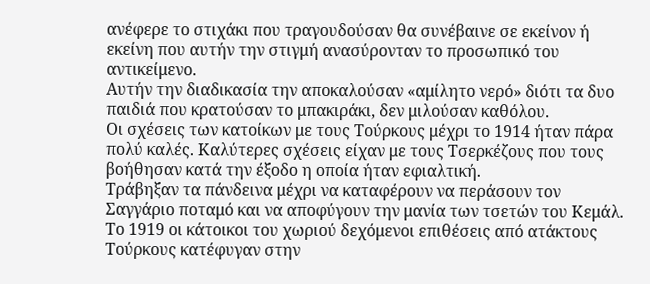ανέφερε το στιχάκι που τραγουδούσαν θα συνέβαινε σε εκείνον ή εκείνη που αυτήν την στιγμή ανασύρονταν το προσωπικό του αντικείμενο.
Αυτήν την διαδικασία την αποκαλούσαν «αμίλητο νερό» διότι τα δυο παιδιά που κρατούσαν το μπακιράκι, δεν μιλούσαν καθόλου.
Οι σχέσεις των κατοίκων με τους Τούρκους μέχρι το 1914 ήταν πάρα πολύ καλές. Καλύτερες σχέσεις είχαν με τους Τσερκέζους που τους βοήθησαν κατά την έξοδο η οποία ήταν εφιαλτική.
Τράβηξαν τα πάνδεινα μέχρι να καταφέρουν να περάσουν τον Σαγγάριο ποταμό και να αποφύγουν την μανία των τσετών του Κεμάλ. Το 1919 οι κάτοικοι του χωριού δεχόμενοι επιθέσεις από ατάκτους Τούρκους κατέφυγαν στην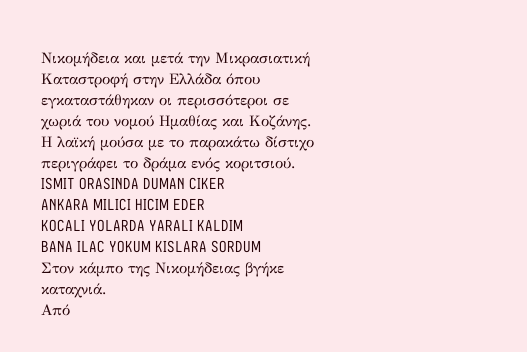Νικομήδεια και μετά την Μικρασιατική Καταστροφή στην Ελλάδα όπου εγκαταστάθηκαν οι περισσότεροι σε χωριά του νομού Ημαθίας και Κοζάνης.
Η λαϊκή μούσα με το παρακάτω δίστιχο περιγράφει το δράμα ενός κοριτσιού.
ISMIT ORASINDA DUMAN CIKER
ANKARA MILICI HICIM EDER
KOCALI YOLARDA YARALI KALDIM
BANA ILAC YOKUM KISLARA SORDUM
Στον κάμπο της Νικομήδειας βγήκε καταχνιά.
Από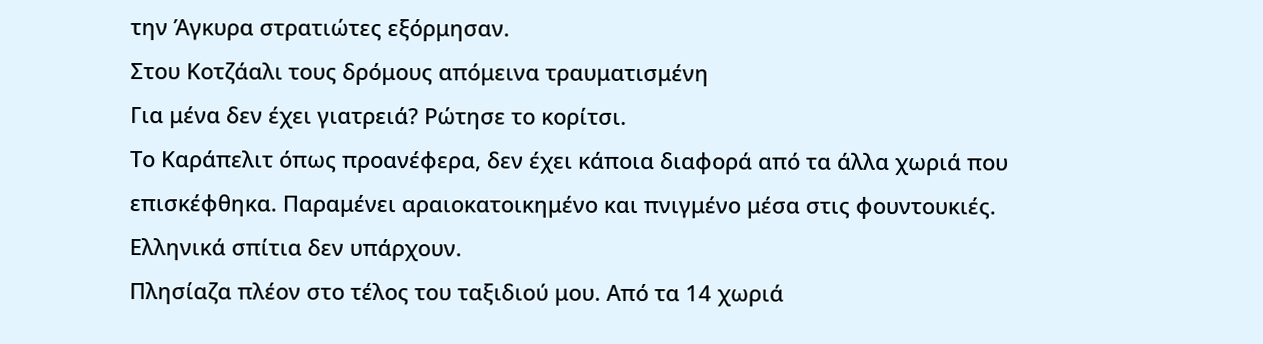την Άγκυρα στρατιώτες εξόρμησαν.
Στου Κοτζάαλι τους δρόμους απόμεινα τραυματισμένη
Για μένα δεν έχει γιατρειά? Ρώτησε το κορίτσι.
Το Καράπελιτ όπως προανέφερα, δεν έχει κάποια διαφορά από τα άλλα χωριά που επισκέφθηκα. Παραμένει αραιοκατοικημένο και πνιγμένο μέσα στις φουντουκιές. Ελληνικά σπίτια δεν υπάρχουν.
Πλησίαζα πλέον στο τέλος του ταξιδιού μου. Από τα 14 χωριά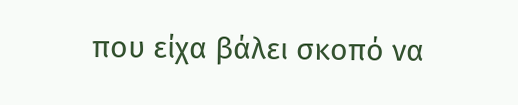που είχα βάλει σκοπό να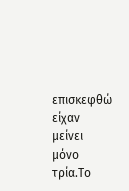επισκεφθώ είχαν μείνει μόνο τρία.Το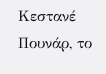Κεστανέ Πουνάρ, το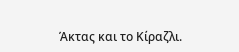Άκτας και το Κίραζλι.